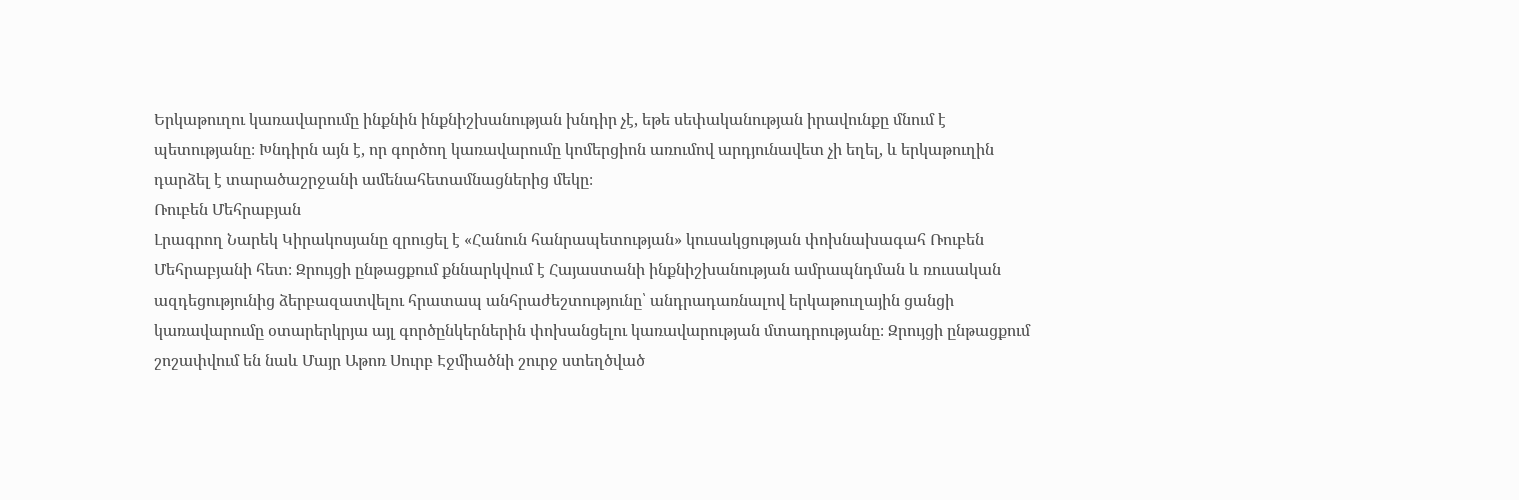Երկաթուղու կառավարումը ինքնին ինքնիշխանության խնդիր չէ, եթե սեփականության իրավունքը մնում է պետությանը։ Խնդիրն այն է, որ գործող կառավարումը կոմերցիոն առումով արդյունավետ չի եղել, և երկաթուղին դարձել է տարածաշրջանի ամենահետամնացներից մեկը։
Ռուբեն Մեհրաբյան
Լրագրող Նարեկ Կիրակոսյանը զրուցել է «Հանուն հանրապետության» կուսակցության փոխնախագահ Ռուբեն Մեհրաբյանի հետ։ Զրույցի ընթացքում քննարկվում է Հայաստանի ինքնիշխանության ամրապնդման և ռուսական ազդեցությունից ձերբազատվելու հրատապ անհրաժեշտությունը՝ անդրադառնալով երկաթուղային ցանցի կառավարումը օտարերկրյա այլ գործընկերներին փոխանցելու կառավարության մտադրությանը։ Զրույցի ընթացքում շոշափվում են նաև Մայր Աթոռ Սուրբ Էջմիածնի շուրջ ստեղծված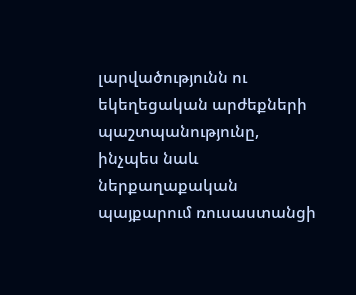լարվածությունն ու եկեղեցական արժեքների պաշտպանությունը, ինչպես նաև ներքաղաքական պայքարում ռուսաստանցի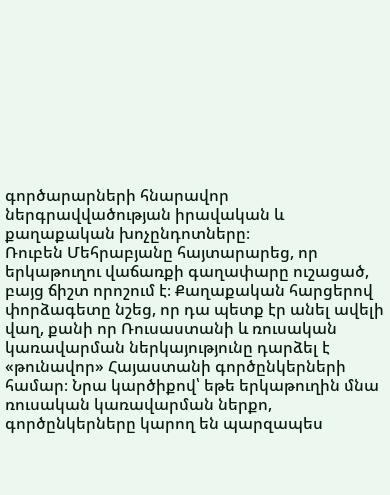գործարարների հնարավոր ներգրավվածության իրավական և քաղաքական խոչընդոտները։
Ռուբեն Մեհրաբյանը հայտարարեց, որ երկաթուղու վաճառքի գաղափարը ուշացած, բայց ճիշտ որոշում է։ Քաղաքական հարցերով փորձագետը նշեց, որ դա պետք էր անել ավելի վաղ, քանի որ Ռուսաստանի և ռուսական կառավարման ներկայությունը դարձել է «թունավոր» Հայաստանի գործընկերների համար։ Նրա կարծիքով՝ եթե երկաթուղին մնա ռուսական կառավարման ներքո, գործընկերները կարող են պարզապես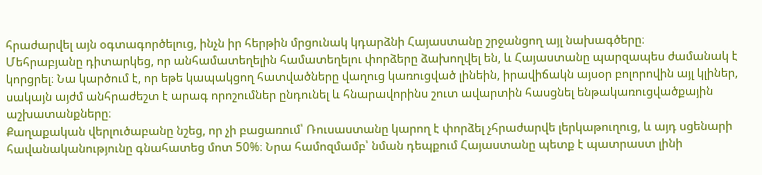հրաժարվել այն օգտագործելուց, ինչն իր հերթին մրցունակ կդարձնի Հայաստանը շրջանցող այլ նախագծերը։
Մեհրաբյանը դիտարկեց, որ անհամատեղելին համատեղելու փորձերը ձախողվել են, և Հայաստանը պարզապես ժամանակ է կորցրել։ Նա կարծում է, որ եթե կապակցող հատվածները վաղուց կառուցված լինեին, իրավիճակն այսօր բոլորովին այլ կլիներ, սակայն այժմ անհրաժեշտ է արագ որոշումներ ընդունել և հնարավորինս շուտ ավարտին հասցնել ենթակառուցվածքային աշխատանքները։
Քաղաքական վերլուծաբանը նշեց, որ չի բացառում՝ Ռուսաստանը կարող է փորձել չհրաժարվե լերկաթուղուց, և այդ սցենարի հավանականությունը գնահատեց մոտ 50%։ Նրա համոզմամբ՝ նման դեպքում Հայաստանը պետք է պատրաստ լինի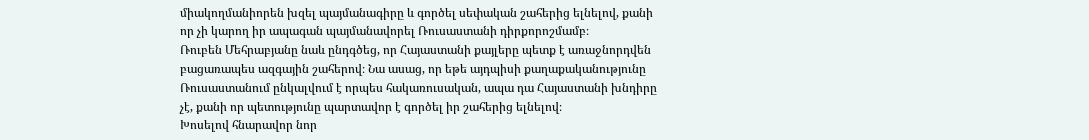միակողմանիորեն խզել պայմանագիրը և գործել սեփական շահերից ելնելով, քանի որ չի կարող իր ապագան պայմանավորել Ռուսաստանի դիրքորոշմամբ։
Ռուբեն Մեհրաբյանը նաև ընդգծեց, որ Հայաստանի քայլերը պետք է առաջնորդվեն բացառապես ազգային շահերով։ Նա ասաց, որ եթե այդպիսի քաղաքականությունը Ռուսաստանում ընկալվում է որպես հակառուսական, ապա դա Հայաստանի խնդիրը չէ, քանի որ պետությունը պարտավոր է գործել իր շահերից ելնելով։
Խոսելով հնարավոր նոր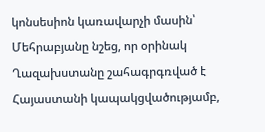կոնսեսիոն կառավարչի մասին՝ Մեհրաբյանը նշեց, որ օրինակ Ղազախստանը շահագրգռված է Հայաստանի կապակցվածությամբ,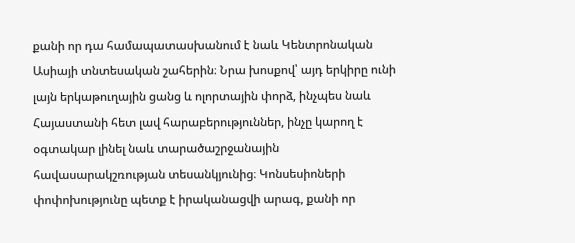քանի որ դա համապատասխանում է նաև Կենտրոնական Ասիայի տնտեսական շահերին։ Նրա խոսքով՝ այդ երկիրը ունի լայն երկաթուղային ցանց և ոլորտային փորձ, ինչպես նաև Հայաստանի հետ լավ հարաբերություններ, ինչը կարող է օգտակար լինել նաև տարածաշրջանային հավասարակշռության տեսանկյունից։ Կոնսեսիոների փոփոխությունը պետք է իրականացվի արագ, քանի որ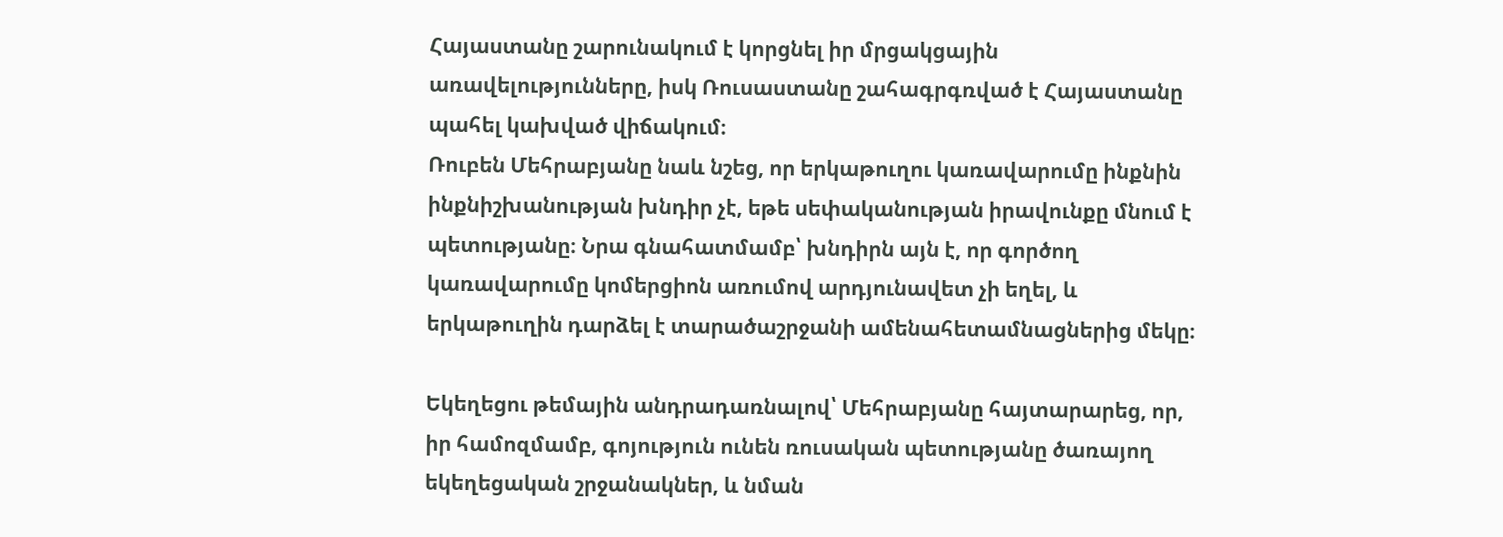Հայաստանը շարունակում է կորցնել իր մրցակցային առավելությունները, իսկ Ռուսաստանը շահագրգռված է Հայաստանը պահել կախված վիճակում։
Ռուբեն Մեհրաբյանը նաև նշեց, որ երկաթուղու կառավարումը ինքնին ինքնիշխանության խնդիր չէ, եթե սեփականության իրավունքը մնում է պետությանը։ Նրա գնահատմամբ՝ խնդիրն այն է, որ գործող կառավարումը կոմերցիոն առումով արդյունավետ չի եղել, և երկաթուղին դարձել է տարածաշրջանի ամենահետամնացներից մեկը։

Եկեղեցու թեմային անդրադառնալով՝ Մեհրաբյանը հայտարարեց, որ, իր համոզմամբ, գոյություն ունեն ռուսական պետությանը ծառայող եկեղեցական շրջանակներ, և նման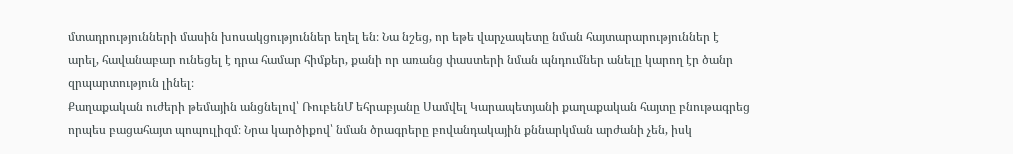մտադրությունների մասին խոսակցություններ եղել են։ Նա նշեց, որ եթե վարչապետը նման հայտարարություններ է արել, հավանաբար ունեցել է դրա համար հիմքեր, քանի որ առանց փաստերի նման պնդումներ անելը կարող էր ծանր զրպարտություն լինել։
Քաղաքական ուժերի թեմային անցնելով՝ ՌուբենՄ եհրաբյանը Սամվել Կարապետյանի քաղաքական հայտը բնութագրեց որպես բացահայտ պոպուլիզմ։ Նրա կարծիքով՝ նման ծրագրերը բովանդակային քննարկման արժանի չեն, իսկ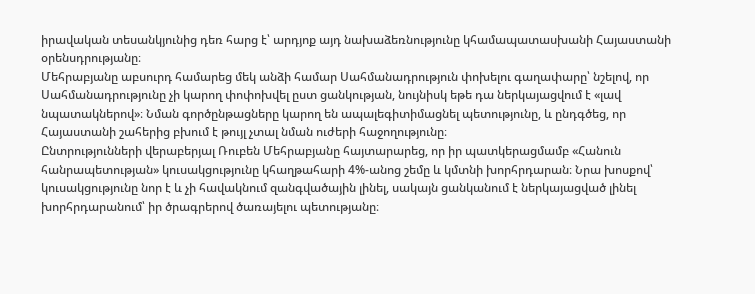իրավական տեսանկյունից դեռ հարց է՝ արդյոք այդ նախաձեռնությունը կհամապատասխանի Հայաստանի օրենսդրությանը։
Մեհրաբյանը աբսուրդ համարեց մեկ անձի համար Սահմանադրություն փոխելու գաղափարը՝ նշելով, որ Սահմանադրությունը չի կարող փոփոխվել ըստ ցանկության, նույնիսկ եթե դա ներկայացվում է «լավ նպատակներով»։ Նման գործընթացները կարող են ապալեգիտիմացնել պետությունը, և ընդգծեց, որ Հայաստանի շահերից բխում է թույլ չտալ նման ուժերի հաջողությունը։
Ընտրությունների վերաբերյալ Ռուբեն Մեհրաբյանը հայտարարեց, որ իր պատկերացմամբ «Հանուն հանրապետության» կուսակցությունը կհաղթահարի 4%-անոց շեմը և կմտնի խորհրդարան։ Նրա խոսքով՝ կուսակցությունը նոր է և չի հավակնում զանգվածային լինել, սակայն ցանկանում է ներկայացված լինել խորհրդարանում՝ իր ծրագրերով ծառայելու պետությանը։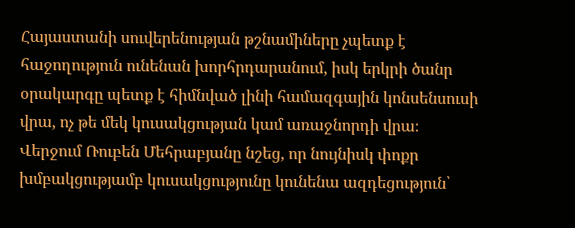Հայաստանի սուվերենության թշնամիները չպետք է հաջողություն ունենան խորհրդարանում, իսկ երկրի ծանր օրակարգը պետք է հիմնված լինի համազգային կոնսենսուսի վրա, ոչ թե մեկ կուսակցության կամ առաջնորդի վրա։
Վերջում Ռուբեն Մեհրաբյանը նշեց, որ նույնիսկ փոքր խմբակցությամբ կուսակցությունը կունենա ազդեցություն՝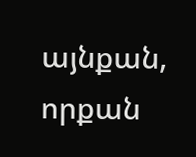այնքան, որքան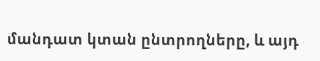մանդատ կտան ընտրողները, և այդ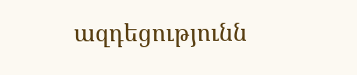ազդեցությունն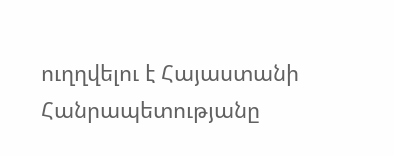ուղղվելու է Հայաստանի Հանրապետությանը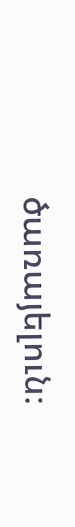ծառայելուն։